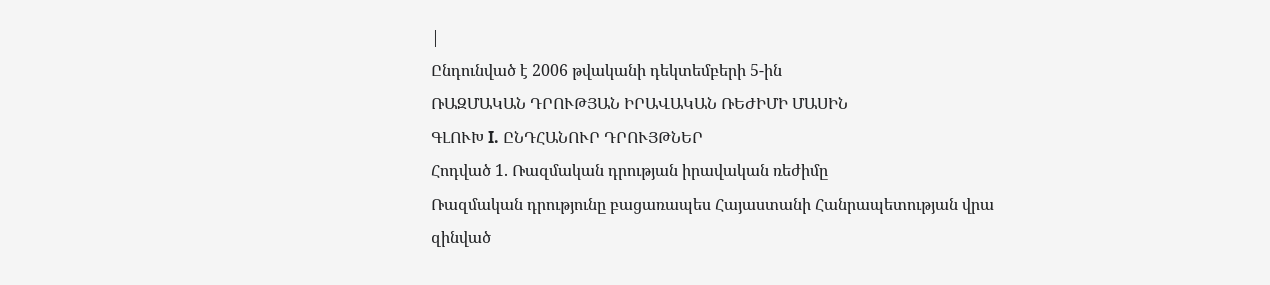|
Ընդունված է 2006 թվականի դեկտեմբերի 5-ին
ՌԱԶՄԱԿԱՆ ԴՐՈՒԹՅԱՆ ԻՐԱՎԱԿԱՆ ՌԵԺԻՄԻ ՄԱՍԻՆ
ԳԼՈՒԽ I. ԸՆԴՀԱՆՈՒՐ ԴՐՈՒՅԹՆԵՐ
Հոդված 1. Ռազմական դրության իրավական ռեժիմը
Ռազմական դրությունը բացառապես Հայաստանի Հանրապետության վրա զինված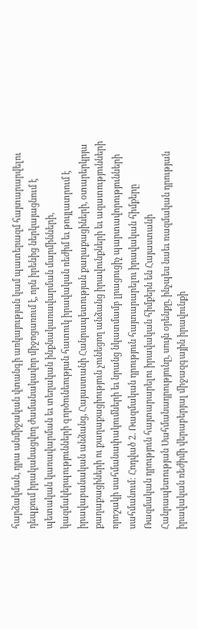հարձակման, դրա անմիջական վտանգի առկայության կամ պատերազմ հայտարարվելու դեպքում իրականացվող ժամանակավոր միջոցառում է, որն իրենից ներկայացնում է պետական կառավարման եւ տեղական ինքնակառավարման մարմինների, կազմակերպությունների գործունեության հատուկ իրավական ռեժիմ եւ թույլատրում է իրավաբանական անձանց, Հայաստանի Հանրապետության քաղաքացիների, օտարերկրյա քաղաքացիների ու քաղաքացիություն չունեցող անձանց իրավունքների եւ ազատությունների որոշակի սահմանափակումների եւ նրանց նկատմամբ լրացուցիչ պարտավորությունների սահմանում: Հոդված 2. Ռազմական դրություն հայտարարելու իրավական հիմքերը
Ռազմական դրություն հայտարարելու իրավական հիմքերն են Հայաստանի Հանրապետության Սահմանադրությունը, սույն օրենքը, ինչպես նաեւ ռազմական դրության իրավական ռեժիմի վերաբերյալ միջազգային իրավունքի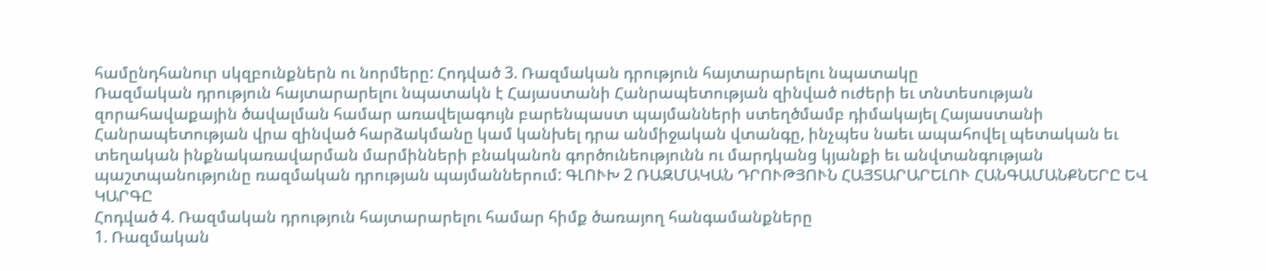համընդհանուր սկզբունքներն ու նորմերը: Հոդված 3. Ռազմական դրություն հայտարարելու նպատակը
Ռազմական դրություն հայտարարելու նպատակն է Հայաստանի Հանրապետության զինված ուժերի եւ տնտեսության զորահավաքային ծավալման համար առավելագույն բարենպաստ պայմանների ստեղծմամբ դիմակայել Հայաստանի Հանրապետության վրա զինված հարձակմանը կամ կանխել դրա անմիջական վտանգը, ինչպես նաեւ ապահովել պետական եւ տեղական ինքնակառավարման մարմինների բնականոն գործունեությունն ու մարդկանց կյանքի եւ անվտանգության պաշտպանությունը ռազմական դրության պայմաններում: ԳԼՈՒԽ 2 ՌԱԶՄԱԿԱՆ ԴՐՈՒԹՅՈՒՆ ՀԱՅՏԱՐԱՐԵԼՈՒ ՀԱՆԳԱՄԱՆՔՆԵՐԸ ԵՎ ԿԱՐԳԸ
Հոդված 4. Ռազմական դրություն հայտարարելու համար հիմք ծառայող հանգամանքները
1. Ռազմական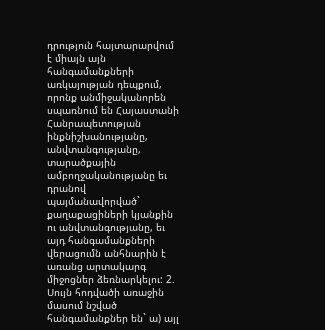դրություն հայտարարվում է միայն այն հանգամանքների առկայության դեպքում, որոնք անմիջականորեն սպառնում են Հայաստանի Հանրապետության ինքնիշխանությանը, անվտանգությանը, տարածքային ամբողջականությանը եւ դրանով պայմանավորված` քաղաքացիների կյանքին ու անվտանգությանը, եւ այդ հանգամանքների վերացումն անհնարին է առանց արտակարգ միջոցներ ձեռնարկելու: 2. Սույն հոդվածի առաջին մասում նշված հանգամանքներ են` ա) այլ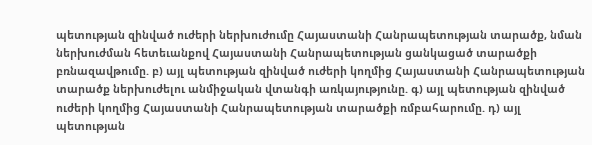պետության զինված ուժերի ներխուժումը Հայաստանի Հանրապետության տարածք, նման ներխուժման հետեւանքով Հայաստանի Հանրապետության ցանկացած տարածքի բռնազավթումը. բ) այլ պետության զինված ուժերի կողմից Հայաստանի Հանրապետության տարածք ներխուժելու անմիջական վտանգի առկայությունը. գ) այլ պետության զինված ուժերի կողմից Հայաստանի Հանրապետության տարածքի ռմբահարումը. դ) այլ պետության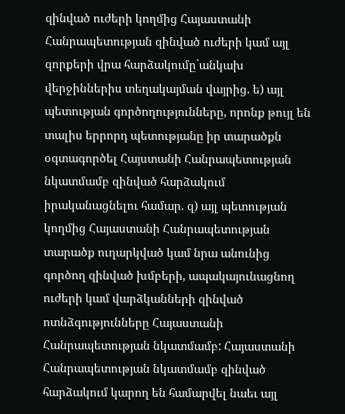զինված ուժերի կողմից Հայաստանի Հանրապետության զինված ուժերի կամ այլ զորքերի վրա հարձակումը`անկախ վերջիններիս տեղակայման վայրից. ե) այլ պետության գործողությունները, որոնք թույլ են տալիս երրորդ պետությանը իր տարածքն օգտագործել Հայստանի Հանրապետության նկատմամբ զինված հարձակում իրականացնելու համար. զ) այլ պետության կողմից Հայաստանի Հանրապետության տարածք ուղարկված կամ նրա անունից գործող զինված խմբերի, ապակայունացնող ուժերի կամ վարձկանների զինված ոտնձգությունները Հայաստանի Հանրապետության նկատմամբ: Հայաստանի Հանրապետության նկատմամբ զինված հարձակում կարող են համարվել նաեւ այլ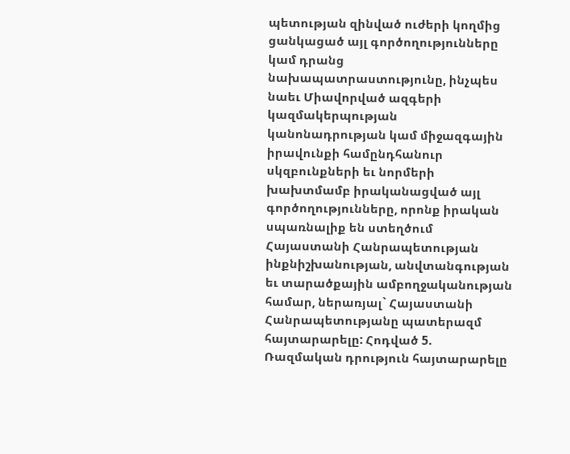պետության զինված ուժերի կողմից ցանկացած այլ գործողությունները կամ դրանց նախապատրաստությունը, ինչպես նաեւ Միավորված ազգերի կազմակերպության կանոնադրության կամ միջազգային իրավունքի համընդհանուր սկզբունքների եւ նորմերի խախտմամբ իրականացված այլ գործողությունները, որոնք իրական սպառնալիք են ստեղծում Հայաստանի Հանրապետության ինքնիշխանության, անվտանգության եւ տարածքային ամբողջականության համար, ներառյալ` Հայաստանի Հանրապետությանը պատերազմ հայտարարելը: Հոդված 5. Ռազմական դրություն հայտարարելը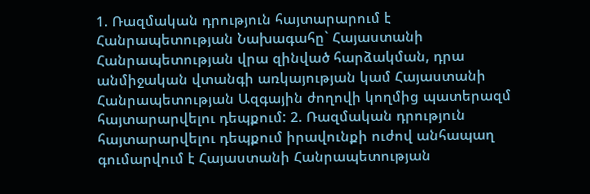1. Ռազմական դրություն հայտարարում է Հանրապետության Նախագահը` Հայաստանի Հանրապետության վրա զինված հարձակման, դրա անմիջական վտանգի առկայության կամ Հայաստանի Հանրապետության Ազգային ժողովի կողմից պատերազմ հայտարարվելու դեպքում: 2. Ռազմական դրություն հայտարարվելու դեպքում իրավունքի ուժով անհապաղ գումարվում է Հայաստանի Հանրապետության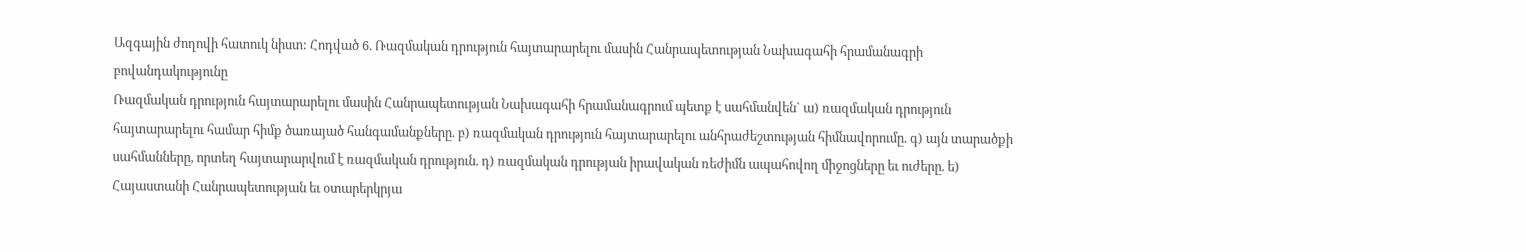Ազգային ժողովի հատուկ նիստ: Հոդված 6. Ռազմական դրություն հայտարարելու մասին Հանրապետության Նախագահի հրամանագրի բովանդակությունը
Ռազմական դրություն հայտարարելու մասին Հանրապետության Նախագահի հրամանագրում պետք է սահմանվեն` ա) ռազմական դրություն հայտարարելու համար հիմք ծառայած հանգամանքները. բ) ռազմական դրություն հայտարարելու անհրաժեշտության հիմնավորումը. գ) այն տարածքի սահմանները, որտեղ հայտարարվում է ռազմական դրություն. դ) ռազմական դրության իրավական ռեժիմն ապահովող միջոցները եւ ուժերը. ե) Հայաստանի Հանրապետության եւ օտարերկրյա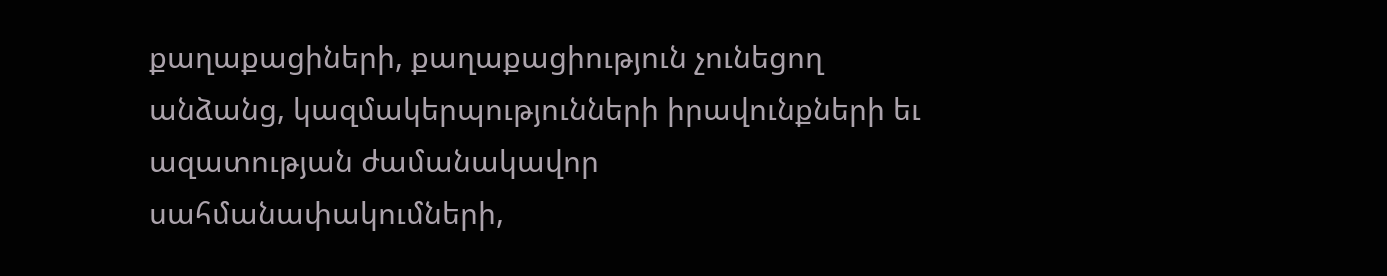քաղաքացիների, քաղաքացիություն չունեցող անձանց, կազմակերպությունների իրավունքների եւ ազատության ժամանակավոր սահմանափակումների,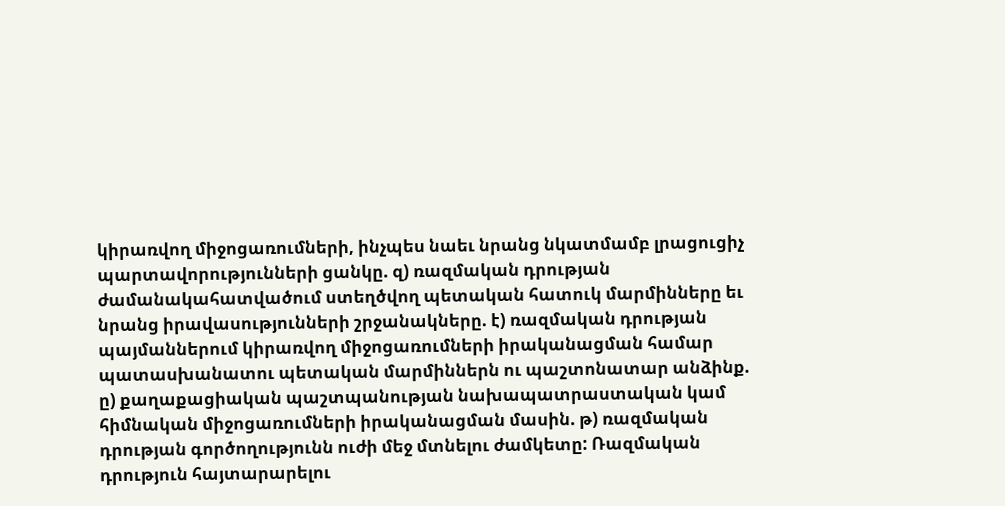կիրառվող միջոցառումների, ինչպես նաեւ նրանց նկատմամբ լրացուցիչ պարտավորությունների ցանկը. զ) ռազմական դրության ժամանակահատվածում ստեղծվող պետական հատուկ մարմինները եւ նրանց իրավասությունների շրջանակները. է) ռազմական դրության պայմաններում կիրառվող միջոցառումների իրականացման համար պատասխանատու պետական մարմիններն ու պաշտոնատար անձինք. ը) քաղաքացիական պաշտպանության նախապատրաստական կամ հիմնական միջոցառումների իրականացման մասին. թ) ռազմական դրության գործողությունն ուժի մեջ մտնելու ժամկետը: Ռազմական դրություն հայտարարելու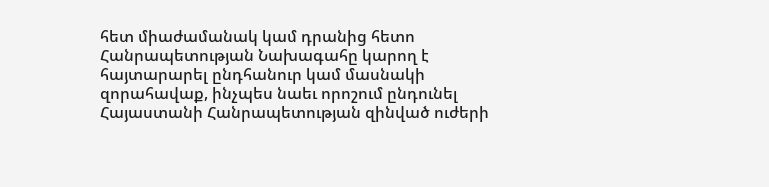հետ միաժամանակ կամ դրանից հետո Հանրապետության Նախագահը կարող է հայտարարել ընդհանուր կամ մասնակի զորահավաք, ինչպես նաեւ որոշում ընդունել Հայաստանի Հանրապետության զինված ուժերի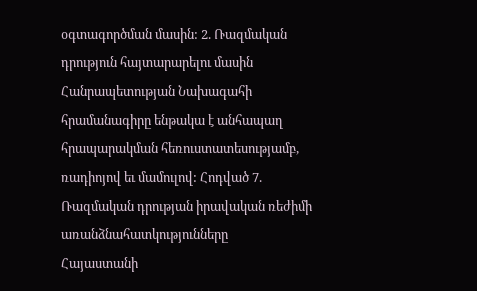օգտագործման մասին: 2. Ռազմական դրություն հայտարարելու մասին Հանրապետության Նախագահի հրամանագիրը ենթակա է անհապաղ հրապարակման հեռուստատեսությամբ, ռադիոյով եւ մամուլով: Հոդված 7. Ռազմական դրության իրավական ռեժիմի առանձնահատկությունները
Հայաստանի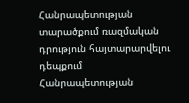Հանրապետության տարածքում ռազմական դրություն հայտարարվելու դեպքում Հանրապետության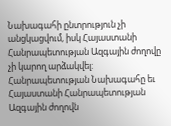Նախագահի ընտրություն չի անցկացվում, իսկ Հայաստանի Հանրապետության Ազգային ժողովը չի կարող արձակվել: Հանրապետության Նախագահը եւ Հայաստանի Հանրապետության Ազգային ժողովն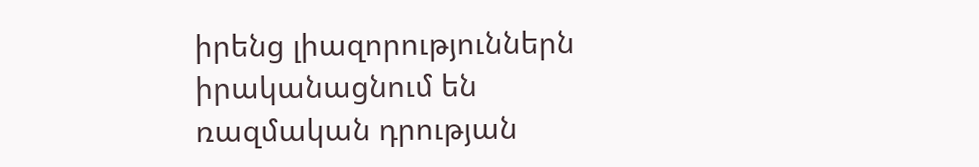իրենց լիազորություններն իրականացնում են ռազմական դրության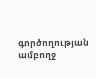գործողության ամբողջ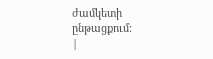ժամկետի ընթացքում:
|